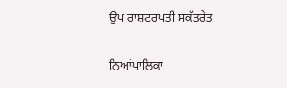ਉਪ ਰਾਸ਼ਟਰਪਤੀ ਸਕੱਤਰੇਤ

ਨਿਆਂਪਾਲਿਕਾ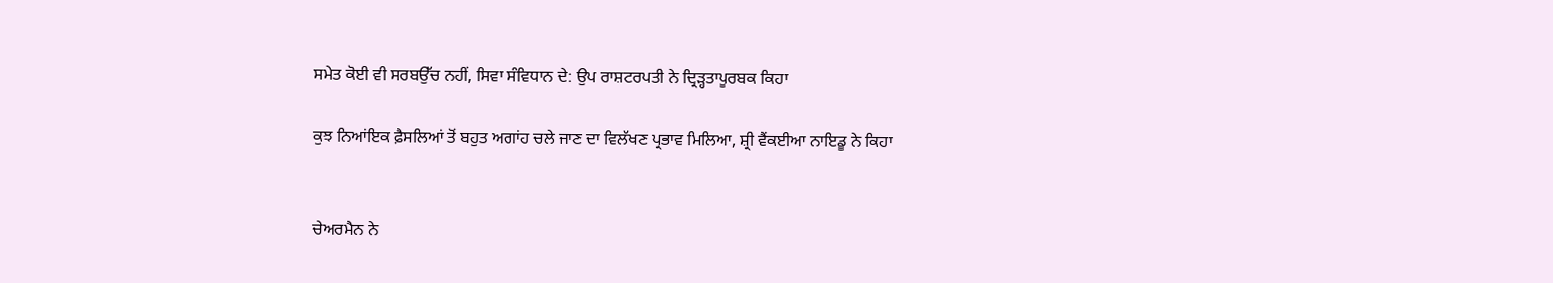ਸਮੇਤ ਕੋਈ ਵੀ ਸਰਬਉੱਚ ਨਹੀਂ, ਸਿਵਾ ਸੰਵਿਧਾਨ ਦੇ: ਉਪ ਰਾਸ਼ਟਰਪਤੀ ਨੇ ਦ੍ਰਿੜ੍ਹਤਾਪੂਰਬਕ ਕਿਹਾ

ਕੁਝ ਨਿਆਂਇਕ ਫ਼ੈਸਲਿਆਂ ਤੋਂ ਬਹੁਤ ਅਗਾਂਹ ਚਲੇ ਜਾਣ ਦਾ ਵਿਲੱਖਣ ਪ੍ਰਭਾਵ ਮਿਲਿਆ, ਸ਼੍ਰੀ ਵੈਂਕਈਆ ਨਾਇਡੂ ਨੇ ਕਿਹਾ


ਚੇਅਰਮੈਨ ਨੇ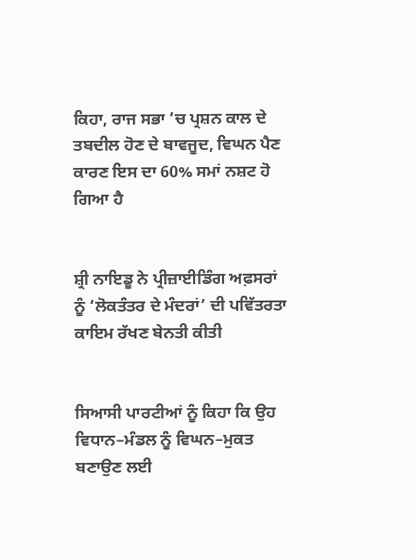ਕਿਹਾ, ਰਾਜ ਸਭਾ ’ਚ ਪ੍ਰਸ਼ਨ ਕਾਲ ਦੇ ਤਬਦੀਲ ਹੋਣ ਦੇ ਬਾਵਜੂਦ, ਵਿਘਨ ਪੈਣ ਕਾਰਣ ਇਸ ਦਾ 60% ਸਮਾਂ ਨਸ਼ਟ ਹੋ ਗਿਆ ਹੈ


ਸ਼੍ਰੀ ਨਾਇਡੂ ਨੇ ਪ੍ਰੀਜ਼ਾਈਡਿੰਗ ਅਫ਼ਸਰਾਂ ਨੂੰ ‘ਲੋਕਤੰਤਰ ਦੇ ਮੰਦਰਾਂ’ ਦੀ ਪਵਿੱਤਰਤਾ ਕਾਇਮ ਰੱਖਣ ਬੇਨਤੀ ਕੀਤੀ


ਸਿਆਸੀ ਪਾਰਟੀਆਂ ਨੂੰ ਕਿਹਾ ਕਿ ਉਹ ਵਿਧਾਨ–ਮੰਡਲ ਨੂੰ ਵਿਘਨ–ਮੁਕਤ ਬਣਾਉਣ ਲਈ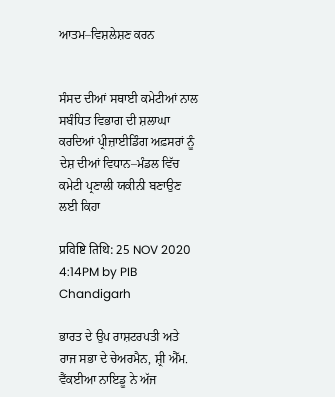ਆਤਮ–ਵਿਸ਼ਲੇਸ਼ਣ ਕਰਨ


ਸੰਸਦ ਦੀਆਂ ਸਥਾਈ ਕਮੇਟੀਆਂ ਨਾਲ ਸਬੰਧਿਤ ਵਿਭਾਗ ਦੀ ਸ਼ਲਾਘਾ ਕਰਦਿਆਂ ਪ੍ਰੀਜ਼ਾਈਡਿੰਗ ਅਫ਼ਸਰਾਂ ਨੂੰ ਦੇਸ਼ ਦੀਆਂ ਵਿਧਾਨ–ਮੰਡਲ ਵਿੱਚ ਕਮੇਟੀ ਪ੍ਰਣਾਲੀ ਯਕੀਨੀ ਬਣਾਉਣ ਲਈ ਕਿਹਾ

प्रविष्टि तिथि: 25 NOV 2020 4:14PM by PIB Chandigarh

ਭਾਰਤ ਦੇ ਉਪ ਰਾਸ਼ਟਰਪਤੀ ਅਤੇ ਰਾਜ ਸਭਾ ਦੇ ਚੇਅਰਮੈਨ, ਸ਼੍ਰੀ ਐੱਮ. ਵੈਂਕਈਆ ਨਾਇਡੂ ਨੇ ਅੱਜ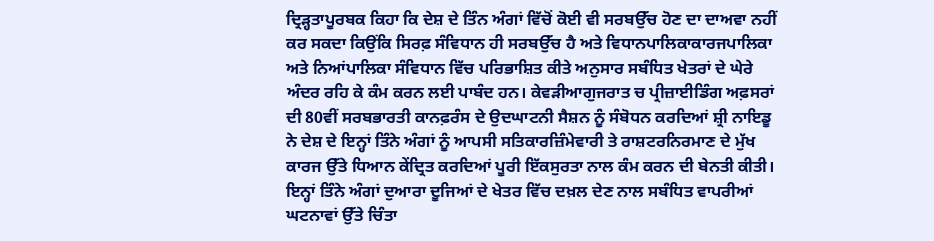ਦ੍ਰਿੜ੍ਹਤਾਪੂਰਬਕ ਕਿਹਾ ਕਿ ਦੇਸ਼ ਦੇ ਤਿੰਨ ਅੰਗਾਂ ਵਿੱਚੋਂ ਕੋਈ ਵੀ ਸਰਬਉੱਚ ਹੋਣ ਦਾ ਦਾਅਵਾ ਨਹੀਂ ਕਰ ਸਕਦਾ ਕਿਉਂਕਿ ਸਿਰਫ਼ ਸੰਵਿਧਾਨ ਹੀ ਸਰਬਉੱਚ ਹੈ ਅਤੇ ਵਿਧਾਨਪਾਲਿਕਾਕਾਰਜਪਾਲਿਕਾ ਅਤੇ ਨਿਆਂਪਾਲਿਕਾ ਸੰਵਿਧਾਨ ਵਿੱਚ ਪਰਿਭਾਸ਼ਿਤ ਕੀਤੇ ਅਨੁਸਾਰ ਸਬੰਧਿਤ ਖੇਤਰਾਂ ਦੇ ਘੇਰੇ ਅੰਦਰ ਰਹਿ ਕੇ ਕੰਮ ਕਰਨ ਲਈ ਪਾਬੰਦ ਹਨ। ਕੇਵੜੀਆਗੁਜਰਾਤ ਚ ਪ੍ਰੀਜ਼ਾਈਡਿੰਗ ਅਫ਼ਸਰਾਂ ਦੀ 80ਵੀਂ ਸਰਬਭਾਰਤੀ ਕਾਨਫ਼ਰੰਸ ਦੇ ਉਦਘਾਟਨੀ ਸੈਸ਼ਨ ਨੂੰ ਸੰਬੋਧਨ ਕਰਦਿਆਂ ਸ਼੍ਰੀ ਨਾਇਡੂ ਨੇ ਦੇਸ਼ ਦੇ ਇਨ੍ਹਾਂ ਤਿੰਨੇ ਅੰਗਾਂ ਨੂੰ ਆਪਸੀ ਸਤਿਕਾਰਜ਼ਿੰਮੇਵਾਰੀ ਤੇ ਰਾਸ਼ਟਰਨਿਰਮਾਣ ਦੇ ਮੁੱਖ ਕਾਰਜ ਉੱਤੇ ਧਿਆਨ ਕੇਂਦ੍ਰਿਤ ਕਰਦਿਆਂ ਪੂਰੀ ਇੱਕਸੁਰਤਾ ਨਾਲ ਕੰਮ ਕਰਨ ਦੀ ਬੇਨਤੀ ਕੀਤੀ। ਇਨ੍ਹਾਂ ਤਿੰਨੇ ਅੰਗਾਂ ਦੁਆਰਾ ਦੂਜਿਆਂ ਦੇ ਖੇਤਰ ਵਿੱਚ ਦਖ਼ਲ ਦੇਣ ਨਾਲ ਸਬੰਧਿਤ ਵਾਪਰੀਆਂ ਘਟਨਾਵਾਂ ਉੱਤੇ ਚਿੰਤਾ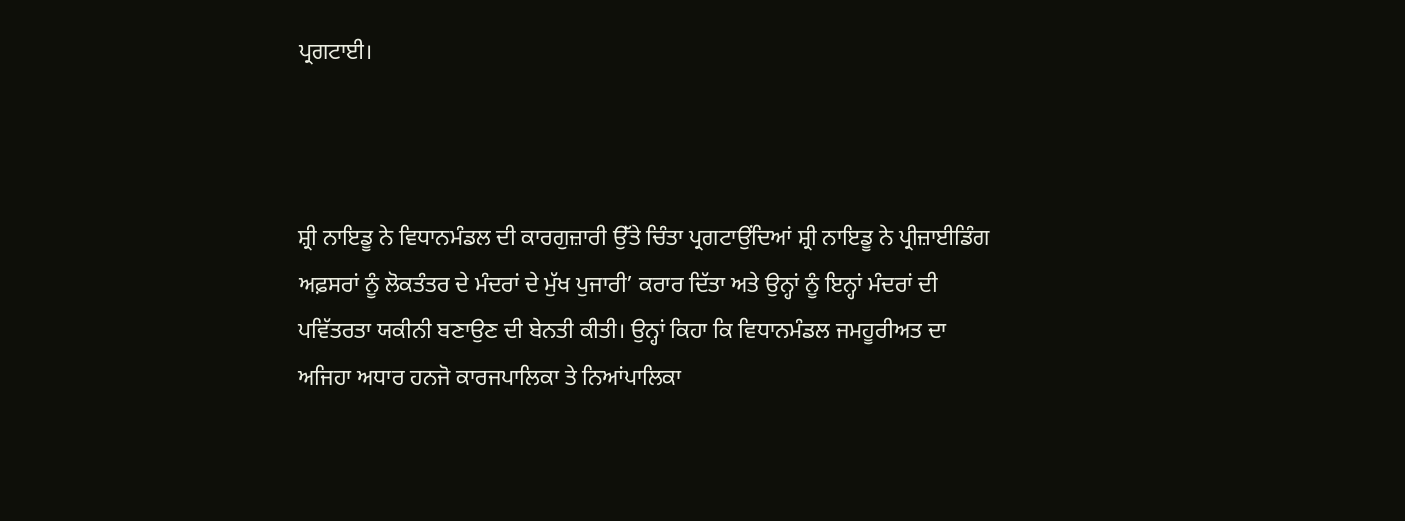ਪ੍ਰਗਟਾਈ।



ਸ਼੍ਰੀ ਨਾਇਡੂ ਨੇ ਵਿਧਾਨਮੰਡਲ ਦੀ ਕਾਰਗੁਜ਼ਾਰੀ ਉੱਤੇ ਚਿੰਤਾ ਪ੍ਰਗਟਾਉਂਦਿਆਂ ਸ਼੍ਰੀ ਨਾਇਡੂ ਨੇ ਪ੍ਰੀਜ਼ਾਈਡਿੰਗ ਅਫ਼ਸਰਾਂ ਨੂੰ ਲੋਕਤੰਤਰ ਦੇ ਮੰਦਰਾਂ ਦੇ ਮੁੱਖ ਪੁਜਾਰੀ’ ਕਰਾਰ ਦਿੱਤਾ ਅਤੇ ਉਨ੍ਹਾਂ ਨੂੰ ਇਨ੍ਹਾਂ ਮੰਦਰਾਂ ਦੀ ਪਵਿੱਤਰਤਾ ਯਕੀਨੀ ਬਣਾਉਣ ਦੀ ਬੇਨਤੀ ਕੀਤੀ। ਉਨ੍ਹਾਂ ਕਿਹਾ ਕਿ ਵਿਧਾਨਮੰਡਲ ਜਮਹੂਰੀਅਤ ਦਾ ਅਜਿਹਾ ਅਧਾਰ ਹਨਜੋ ਕਾਰਜਪਾਲਿਕਾ ਤੇ ਨਿਆਂਪਾਲਿਕਾ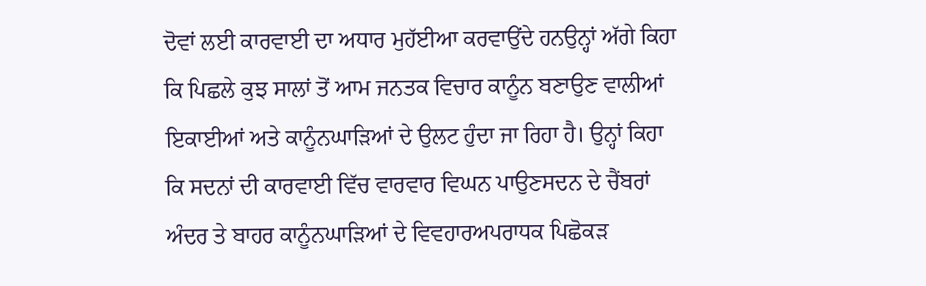ਦੋਵਾਂ ਲਈ ਕਾਰਵਾਈ ਦਾ ਅਧਾਰ ਮੁਹੱਈਆ ਕਰਵਾਉਂਦੇ ਹਨਉਨ੍ਹਾਂ ਅੱਗੇ ਕਿਹਾ ਕਿ ਪਿਛਲੇ ਕੁਝ ਸਾਲਾਂ ਤੋਂ ਆਮ ਜਨਤਕ ਵਿਚਾਰ ਕਾਨੂੰਨ ਬਣਾਉਣ ਵਾਲੀਆਂ ਇਕਾਈਆਂ ਅਤੇ ਕਾਨੂੰਨਘਾੜਿਆਂ ਦੇ ਉਲਟ ਹੁੰਦਾ ਜਾ ਰਿਹਾ ਹੈ। ਉਨ੍ਹਾਂ ਕਿਹਾ ਕਿ ਸਦਨਾਂ ਦੀ ਕਾਰਵਾਈ ਵਿੱਚ ਵਾਰਵਾਰ ਵਿਘਨ ਪਾਉਣਸਦਨ ਦੇ ਚੈਂਬਰਾਂ ਅੰਦਰ ਤੇ ਬਾਹਰ ਕਾਨੂੰਨਘਾੜਿਆਂ ਦੇ ਵਿਵਹਾਰਅਪਰਾਧਕ ਪਿਛੋਕੜ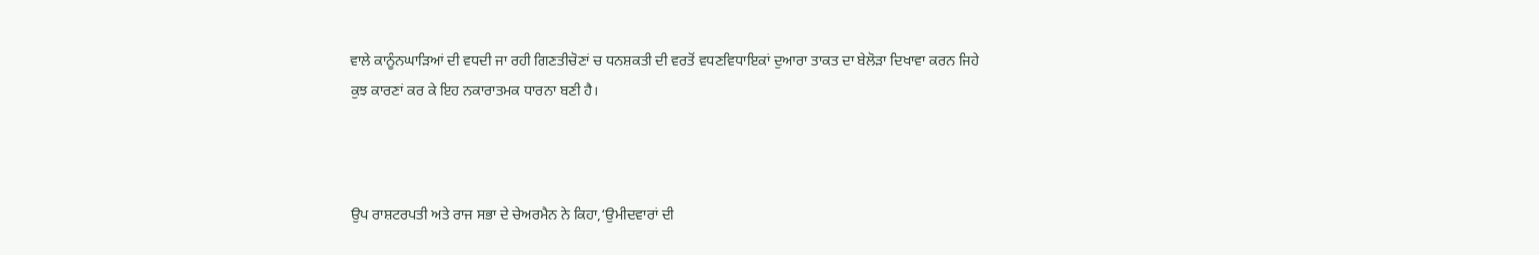ਵਾਲੇ ਕਾਨੂੰਨਘਾੜਿਆਂ ਦੀ ਵਧਦੀ ਜਾ ਰਹੀ ਗਿਣਤੀਚੋਣਾਂ ਚ ਧਨਸ਼ਕਤੀ ਦੀ ਵਰਤੋਂ ਵਧਣਵਿਧਾਇਕਾਂ ਦੁਆਰਾ ਤਾਕਤ ਦਾ ਬੇਲੋੜਾ ਦਿਖਾਵਾ ਕਰਨ ਜਿਹੇ ਕੁਝ ਕਾਰਣਾਂ ਕਰ ਕੇ ਇਹ ਨਕਾਰਾਤਮਕ ਧਾਰਨਾ ਬਣੀ ਹੈ।



ਉਪ ਰਾਸ਼ਟਰਪਤੀ ਅਤੇ ਰਾਜ ਸਭਾ ਦੇ ਚੇਅਰਮੈਨ ਨੇ ਕਿਹਾ,‘ਉਮੀਦਵਾਰਾਂ ਦੀ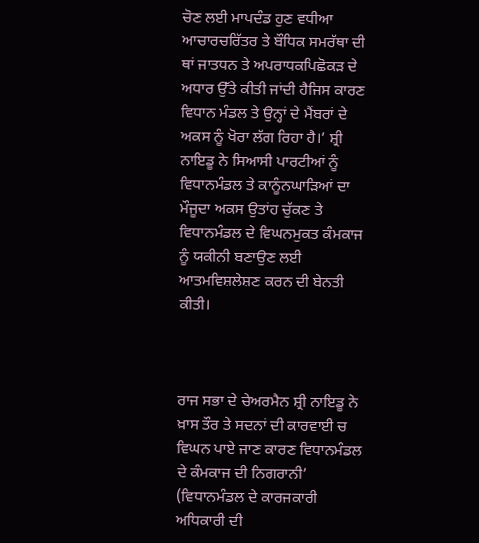ਚੋਣ ਲਈ ਮਾਪਦੰਡ ਹੁਣ ਵਧੀਆ ਆਚਾਰਚਰਿੱਤਰ ਤੇ ਬੌਧਿਕ ਸਮਰੱਥਾ ਦੀ ਥਾਂ ਜਾਤਧਨ ਤੇ ਅਪਰਾਧਕਪਿਛੋਕੜ ਦੇ ਅਧਾਰ ਉੱਤੇ ਕੀਤੀ ਜਾਂਦੀ ਹੈਜਿਸ ਕਾਰਣ ਵਿਧਾਨ ਮੰਡਲ ਤੇ ਉਨ੍ਹਾਂ ਦੇ ਮੈਂਬਰਾਂ ਦੇ ਅਕਸ ਨੂੰ ਖੋਰਾ ਲੱਗ ਰਿਹਾ ਹੈ।’ ਸ਼੍ਰੀ ਨਾਇਡੂ ਨੇ ਸਿਆਸੀ ਪਾਰਟੀਆਂ ਨੂੰ ਵਿਧਾਨਮੰਡਲ ਤੇ ਕਾਨੂੰਨਘਾੜਿਆਂ ਦਾ ਮੌਜੂਦਾ ਅਕਸ ਉਤਾਂਹ ਚੁੱਕਣ ਤੇ ਵਿਧਾਨਮੰਡਲ ਦੇ ਵਿਘਨਮੁਕਤ ਕੰਮਕਾਜ ਨੂੰ ਯਕੀਨੀ ਬਣਾਉਣ ਲਈ ਆਤਮਵਿਸ਼ਲੇਸ਼ਣ ਕਰਨ ਦੀ ਬੇਨਤੀ ਕੀਤੀ।



ਰਾਜ ਸਭਾ ਦੇ ਚੇਅਰਮੈਨ ਸ਼੍ਰੀ ਨਾਇਡੂ ਨੇ ਖ਼ਾਸ ਤੌਰ ਤੇ ਸਦਨਾਂ ਦੀ ਕਾਰਵਾਈ ਚ ਵਿਘਨ ਪਾਏ ਜਾਣ ਕਾਰਣ ਵਿਧਾਨਮੰਡਲ ਦੇ ਕੰਮਕਾਜ ਦੀ ਨਿਗਰਾਨੀ’ (ਵਿਧਾਨਮੰਡਲ ਦੇ ਕਾਰਜਕਾਰੀ ਅਧਿਕਾਰੀ ਦੀ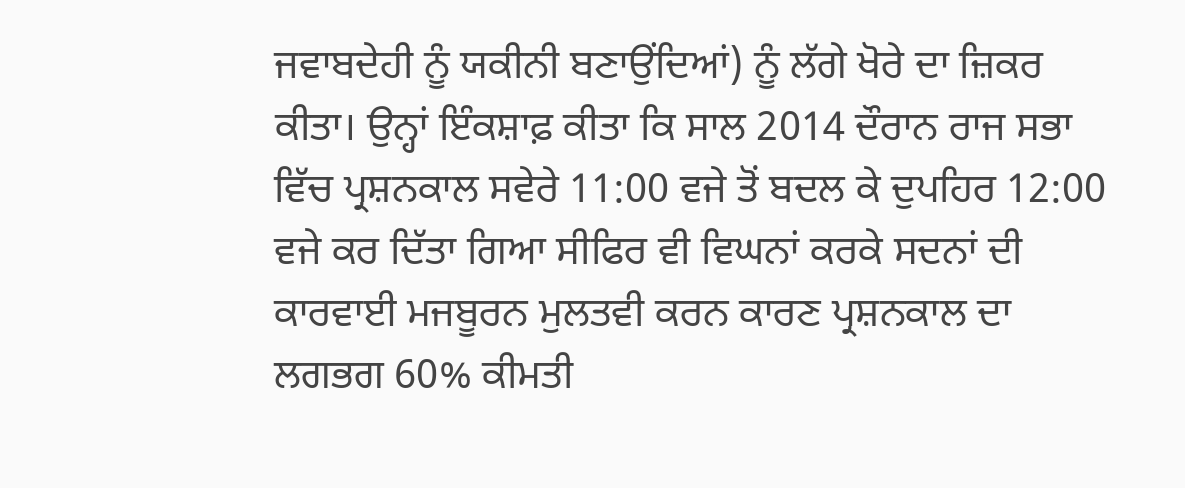ਜਵਾਬਦੇਹੀ ਨੂੰ ਯਕੀਨੀ ਬਣਾਉਂਦਿਆਂ) ਨੂੰ ਲੱਗੇ ਖੋਰੇ ਦਾ ਜ਼ਿਕਰ ਕੀਤਾ। ਉਨ੍ਹਾਂ ਇੰਕਸ਼ਾਫ਼ ਕੀਤਾ ਕਿ ਸਾਲ 2014 ਦੌਰਾਨ ਰਾਜ ਸਭਾ ਵਿੱਚ ਪ੍ਰਸ਼ਨਕਾਲ ਸਵੇਰੇ 11:00 ਵਜੇ ਤੋਂ ਬਦਲ ਕੇ ਦੁਪਹਿਰ 12:00 ਵਜੇ ਕਰ ਦਿੱਤਾ ਗਿਆ ਸੀਫਿਰ ਵੀ ਵਿਘਨਾਂ ਕਰਕੇ ਸਦਨਾਂ ਦੀ ਕਾਰਵਾਈ ਮਜਬੂਰਨ ਮੁਲਤਵੀ ਕਰਨ ਕਾਰਣ ਪ੍ਰਸ਼ਨਕਾਲ ਦਾ ਲਗਭਗ 60% ਕੀਮਤੀ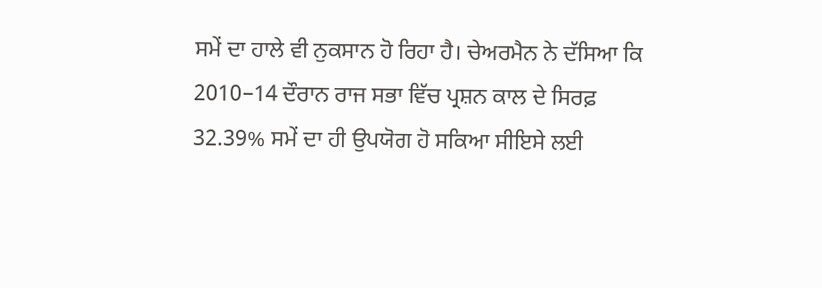ਸਮੇਂ ਦਾ ਹਾਲੇ ਵੀ ਨੁਕਸਾਨ ਹੋ ਰਿਹਾ ਹੈ। ਚੇਅਰਮੈਨ ਨੇ ਦੱਸਿਆ ਕਿ 2010–14 ਦੌਰਾਨ ਰਾਜ ਸਭਾ ਵਿੱਚ ਪ੍ਰਸ਼ਨ ਕਾਲ ਦੇ ਸਿਰਫ਼ 32.39% ਸਮੇਂ ਦਾ ਹੀ ਉਪਯੋਗ ਹੋ ਸਕਿਆ ਸੀਇਸੇ ਲਈ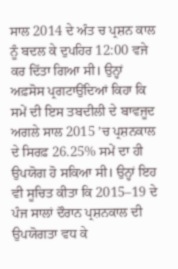ਸਾਲ 2014 ਦੇ ਅੰਤ ਚ ਪ੍ਰਸ਼ਨ ਕਾਲ ਨੂੰ ਬਦਲ ਕੇ ਦੁਪਹਿਰ 12:00 ਵਜੇ ਕਰ ਦਿੱਤਾ ਗਿਆ ਸੀ। ਉਨ੍ਹਾਂ ਅਫ਼ਸੋਸ ਪ੍ਰਗਟਾਉਂਦਿਆਂ ਕਿਹਾ ਕਿ ਸਮੇਂ ਦੀ ਇਸ ਤਬਦੀਲੀ ਦੇ ਬਾਵਜੂਦ ਅਗਲੇ ਸਾਲ 2015 ’ਚ ਪ੍ਰਸ਼ਨਕਾਲ ਦੇ ਸਿਰਫ਼ 26.25% ਸਮੇਂ ਦਾ ਹੀ ਉਪਯੋਗ ਹੋ ਸਕਿਆ ਸੀ। ਉਨ੍ਹਾਂ ਇਹ ਵੀ ਸੂਚਿਤ ਕੀਤਾ ਕਿ 2015–19 ਦੇ ਪੰਜ ਸਾਲਾਂ ਦੌਰਾਨ ਪ੍ਰਸ਼ਨਕਾਲ ਦੀ ਉਪਯੋਗਤਾ ਵਧ ਕੇ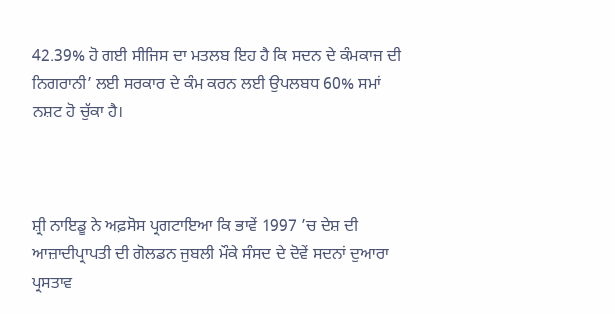42.39% ਹੋ ਗਈ ਸੀਜਿਸ ਦਾ ਮਤਲਬ ਇਹ ਹੈ ਕਿ ਸਦਨ ਦੇ ਕੰਮਕਾਜ ਦੀ ਨਿਗਰਾਨੀ’ ਲਈ ਸਰਕਾਰ ਦੇ ਕੰਮ ਕਰਨ ਲਈ ਉਪਲਬਧ 60% ਸਮਾਂ ਨਸ਼ਟ ਹੋ ਚੁੱਕਾ ਹੈ।



ਸ਼੍ਰੀ ਨਾਇਡੂ ਨੇ ਅਫ਼ਸੋਸ ਪ੍ਰਗਟਾਇਆ ਕਿ ਭਾਵੇਂ 1997 ’ਚ ਦੇਸ਼ ਦੀ ਆਜ਼ਾਦੀਪ੍ਰਾਪਤੀ ਦੀ ਗੋਲਡਨ ਜੁਬਲੀ ਮੌਕੇ ਸੰਸਦ ਦੇ ਦੋਵੇਂ ਸਦਨਾਂ ਦੁਆਰਾ ਪ੍ਰਸਤਾਵ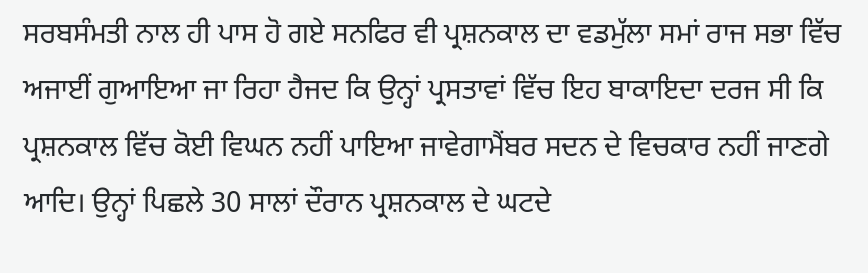ਸਰਬਸੰਮਤੀ ਨਾਲ ਹੀ ਪਾਸ ਹੋ ਗਏ ਸਨਫਿਰ ਵੀ ਪ੍ਰਸ਼ਨਕਾਲ ਦਾ ਵਡਮੁੱਲਾ ਸਮਾਂ ਰਾਜ ਸਭਾ ਵਿੱਚ ਅਜਾਈਂ ਗੁਆਇਆ ਜਾ ਰਿਹਾ ਹੈਜਦ ਕਿ ਉਨ੍ਹਾਂ ਪ੍ਰਸਤਾਵਾਂ ਵਿੱਚ ਇਹ ਬਾਕਾਇਦਾ ਦਰਜ ਸੀ ਕਿ ਪ੍ਰਸ਼ਨਕਾਲ ਵਿੱਚ ਕੋਈ ਵਿਘਨ ਨਹੀਂ ਪਾਇਆ ਜਾਵੇਗਾਮੈਂਬਰ ਸਦਨ ਦੇ ਵਿਚਕਾਰ ਨਹੀਂ ਜਾਣਗੇ ਆਦਿ। ਉਨ੍ਹਾਂ ਪਿਛਲੇ 30 ਸਾਲਾਂ ਦੌਰਾਨ ਪ੍ਰਸ਼ਨਕਾਲ ਦੇ ਘਟਦੇ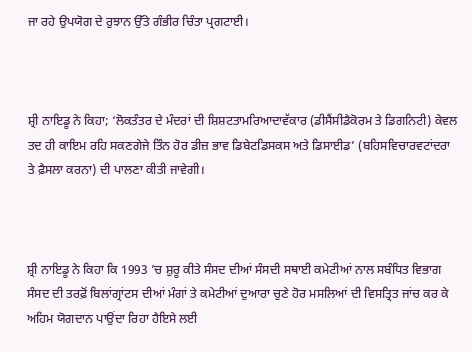ਜਾ ਰਹੇ ਉਪਯੋਗ ਦੇ ਰੁਝਾਨ ਉੱਤੇ ਗੰਭੀਰ ਚਿੰਤਾ ਪ੍ਰਗਟਾਈ।



ਸ਼੍ਰੀ ਨਾਇਡੂ ਨੇ ਕਿਹਾ; ‘ਲੋਕਤੰਤਰ ਦੇ ਮੰਦਰਾਂ ਦੀ ਸ਼ਿਸ਼ਟਤਾਮਰਿਆਦਾਵੱਕਾਰ (ਡੀਸੈਂਸੀਡੈਕੋਰਮ ਤੇ ਡਿਗਨਿਟੀ) ਕੇਵਲ ਤਦ ਹੀ ਕਾਇਮ ਰਹਿ ਸਕਣਗੇਜੇ ਤਿੰਨ ਹੋਰ ਡੀਜ਼ ਭਾਵ ਡਿਬੇਟਡਿਸਕਸ ਅਤੇ ਡਿਸਾਈਡ’ (ਬਹਿਸਵਿਚਾਰਵਟਾਂਦਰਾ ਤੇ ਫ਼ੈਸਲਾ ਕਰਨਾ) ਦੀ ਪਾਲਣਾ ਕੀਤੀ ਜਾਵੇਗੀ।



ਸ਼੍ਰੀ ਨਾਇਡੂ ਨੇ ਕਿਹਾ ਕਿ 1993 ’ਚ ਸ਼ੁਰੂ ਕੀਤੇ ਸੰਸਦ ਦੀਆਂ ਸੰਸਦੀ ਸਥਾਈ ਕਮੇਟੀਆਂ ਨਾਲ ਸਬੰਧਿਤ ਵਿਭਾਗ ਸੰਸਦ ਦੀ ਤਰਫ਼ੋਂ ਬਿਲਾਂਗ੍ਰਾਂਟਸ ਦੀਆਂ ਮੰਗਾਂ ਤੇ ਕਮੇਟੀਆਂ ਦੁਆਰਾ ਚੁਣੇ ਹੋਰ ਮਸਲਿਆਂ ਦੀ ਵਿਸਤ੍ਰਿਤ ਜਾਂਚ ਕਰ ਕੇ ਅਹਿਮ ਯੋਗਦਾਨ ਪਾਉਂਦਾ ਰਿਹਾ ਹੈਇਸੇ ਲਈ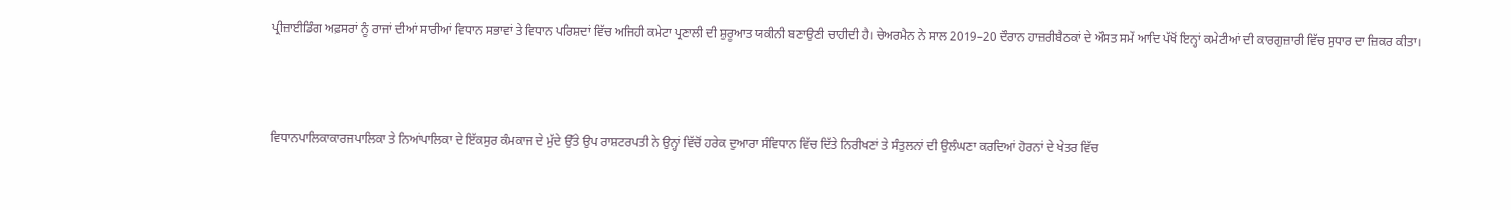ਪ੍ਰੀਜ਼ਾਈਡਿੰਗ ਅਫ਼ਸਰਾਂ ਨੂੰ ਰਾਜਾਂ ਦੀਆਂ ਸਾਰੀਆਂ ਵਿਧਾਨ ਸਭਾਵਾਂ ਤੇ ਵਿਧਾਨ ਪਰਿਸ਼ਦਾਂ ਵਿੱਚ ਅਜਿਹੀ ਕਮੇਟਾ ਪ੍ਰਣਾਲੀ ਦੀ ਸ਼ੁਰੂਆਤ ਯਕੀਨੀ ਬਣਾਉਣੀ ਚਾਹੀਦੀ ਹੈ। ਚੇਅਰਮੈਨ ਨੇ ਸਾਲ 2019–20 ਦੌਰਾਨ ਹਾਜ਼ਰੀਬੈਠਕਾਂ ਦੇ ਔਸਤ ਸਮੇਂ ਆਦਿ ਪੱਖੋਂ ਇਨ੍ਹਾਂ ਕਮੇਟੀਆਂ ਦੀ ਕਾਰਗੁਜ਼ਾਰੀ ਵਿੱਚ ਸੁਧਾਰ ਦਾ ਜ਼ਿਕਰ ਕੀਤਾ।



ਵਿਧਾਨਪਾਲਿਕਾਕਾਰਜਪਾਲਿਕਾ ਤੇ ਨਿਆਂਪਾਲਿਕਾ ਦੇ ਇੱਕਸੁਰ ਕੰਮਕਾਜ ਦੇ ਮੁੱਦੇ ਉੱਤੇ ਉਪ ਰਾਸ਼ਟਰਪਤੀ ਨੇ ਉਨ੍ਹਾਂ ਵਿੱਚੋਂ ਹਰੇਕ ਦੁਆਰਾ ਸੰਵਿਧਾਨ ਵਿੱਚ ਦਿੱਤੇ ਨਿਰੀਖਣਾਂ ਤੇ ਸੰਤੁਲਨਾਂ ਦੀ ਉਲੰਘਣਾ ਕਰਦਿਆਂ ਹੋਰਨਾਂ ਦੇ ਖੇਤਰ ਵਿੱਚ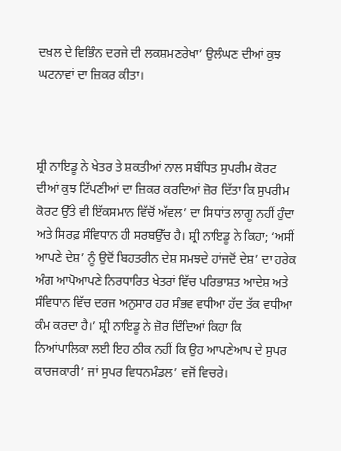ਦਖ਼ਲ ਦੇ ਵਿਭਿੰਨ ਦਰਜੇ ਦੀ ਲਕਸ਼ਮਣਰੇਖਾ’ ਉਲੰਘਣ ਦੀਆਂ ਕੁਝ ਘਟਨਾਵਾਂ ਦਾ ਜ਼ਿਕਰ ਕੀਤਾ।



ਸ਼੍ਰੀ ਨਾਇਡੂ ਨੇ ਖੇਤਰ ਤੇ ਸ਼ਕਤੀਆਂ ਨਾਲ ਸਬੰਧਿਤ ਸੁਪਰੀਮ ਕੋਰਟ ਦੀਆਂ ਕੁਝ ਟਿੱਪਣੀਆਂ ਦਾ ਜ਼ਿਕਰ ਕਰਦਿਆਂ ਜ਼ੋਰ ਦਿੱਤਾ ਕਿ ਸੁਪਰੀਮ ਕੋਰਟ ਉੱਤੇ ਵੀ ਇੱਕਸਮਾਨ ਵਿੱਚੋਂ ਅੱਵਲ’ ਦਾ ਸਿਧਾਂਤ ਲਾਗੂ ਨਹੀਂ ਹੁੰਦਾ ਅਤੇ ਸਿਰਫ਼ ਸੰਵਿਧਾਨ ਹੀ ਸਰਬਉੱਚ ਹੈ। ਸ਼੍ਰੀ ਨਾਇਡੂ ਨੇ ਕਿਹਾ; ‘ਅਸੀਂ ਆਪਣੇ ਦੇਸ਼’ ਨੂੰ ਉਦੋਂ ਬਿਹਤਰੀਨ ਦੇਸ਼ ਸਮਝਦੇ ਹਾਂਜਦੋਂ ਦੇਸ਼’ ਦਾ ਹਰੇਕ ਅੰਗ ਆਪੋਆਪਣੇ ਨਿਰਧਾਰਿਤ ਖੇਤਰਾਂ ਵਿੱਚ ਪਰਿਭਾਸ਼ਤ ਆਦੇਸ਼ ਅਤੇ ਸੰਵਿਧਾਨ ਵਿੱਚ ਦਰਜ ਅਨੁਸਾਰ ਹਰ ਸੰਭਵ ਵਧੀਆ ਹੱਦ ਤੱਕ ਵਧੀਆ ਕੰਮ ਕਰਦਾ ਹੈ।’ ਸ਼੍ਰੀ ਨਾਇਡੂ ਨੇ ਜ਼ੋਰ ਦਿੰਦਿਆਂ ਕਿਹਾ ਕਿ ਨਿਆਂਪਾਲਿਕਾ ਲਈ ਇਹ ਠੀਕ ਨਹੀਂ ਕਿ ਉਹ ਆਪਣੇਆਪ ਦੇ ਸੁਪਰ ਕਾਰਜਕਾਰੀ’ ਜਾਂ ਸੁਪਰ ਵਿਧਨਮੰਡਲ’ ਵਜੋਂ ਵਿਚਰੇ।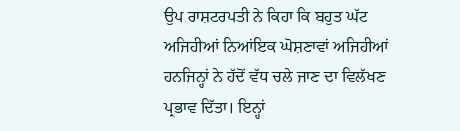ਉਪ ਰਾਸ਼ਟਰਪਤੀ ਨੇ ਕਿਹਾ ਕਿ ਬਹੁਤ ਘੱਟ ਅਜਿਹੀਆਂ ਨਿਆਂਇਕ ਘੋਸ਼ਣਾਵਾਂ ਅਜਿਹੀਆਂ ਹਨਜਿਨ੍ਹਾਂ ਨੇ ਹੱਦੋਂ ਵੱਧ ਚਲੇ ਜਾਣ ਦਾ ਵਿਲੱਖਣ ਪ੍ਰਭਾਵ ਦਿੱਤਾ। ਇਨ੍ਹਾਂ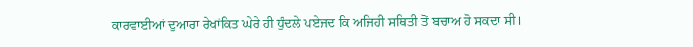ਕਾਰਵਾਈਆਂ ਦੁਆਰਾ ਰੇਖਾਂਕਿਤ ਘੇਰੇ ਹੀ ਧੁੰਦਲੇ ਪਏਜਦ ਕਿ ਅਜਿਹੀ ਸਥਿਤੀ ਤੋਂ ਬਚਾਅ ਹੋ ਸਕਦਾ ਸੀ।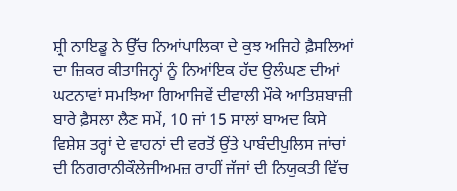ਸ਼੍ਰੀ ਨਾਇਡੂ ਨੇ ਉੱਚ ਨਿਆਂਪਾਲਿਕਾ ਦੇ ਕੁਝ ਅਜਿਹੇ ਫ਼ੈਸਲਿਆਂ ਦਾ ਜ਼ਿਕਰ ਕੀਤਾਜਿਨ੍ਹਾਂ ਨੂੰ ਨਿਆਂਇਕ ਹੱਦ ਉਲੰਘਣ ਦੀਆਂ ਘਟਨਾਵਾਂ ਸਮਝਿਆ ਗਿਆਜਿਵੇਂ ਦੀਵਾਲੀ ਮੌਕੇ ਆਤਿਸ਼ਬਾਜ਼ੀ ਬਾਰੇ ਫ਼ੈਸਲਾ ਲੈਣ ਸਮੇਂ, 10 ਜਾਂ 15 ਸਾਲਾਂ ਬਾਅਦ ਕਿਸੇ ਵਿਸ਼ੇਸ਼ ਤਰ੍ਹਾਂ ਦੇ ਵਾਹਨਾਂ ਦੀ ਵਰਤੋਂ ਉਂਤੇ ਪਾਬੰਦੀਪੁਲਿਸ ਜਾਂਚਾਂ ਦੀ ਨਿਗਰਾਨੀਕੌਲੇਜੀਅਮਜ਼ ਰਾਹੀਂ ਜੱਜਾਂ ਦੀ ਨਿਯੁਕਤੀ ਵਿੱਚ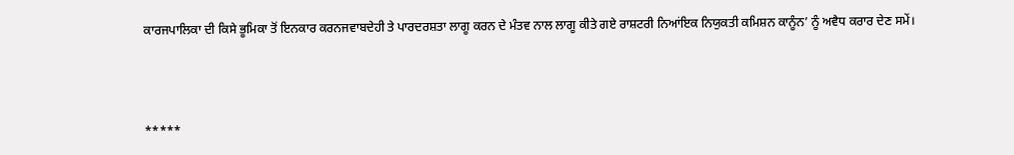ਕਾਰਜਪਾਲਿਕਾ ਦੀ ਕਿਸੇ ਭੂਮਿਕਾ ਤੋਂ ਇਨਕਾਰ ਕਰਨਜਵਾਬਦੇਹੀ ਤੇ ਪਾਰਦਰਸ਼ਤਾ ਲਾਗੂ ਕਰਨ ਦੇ ਮੰਤਵ ਨਾਲ ਲਾਗੂ ਕੀਤੇ ਗਏ ਰਾਸ਼ਟਰੀ ਨਿਆਂਇਕ ਨਿਯੁਕਤੀ ਕਮਿਸ਼ਨ ਕਾਨੂੰਨ’ ਨੂੰ ਅਵੈਧ ਕਰਾਰ ਦੇਣ ਸਮੇਂ।



*****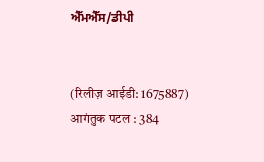ਐੱਮਐੱਸ/ਡੀਪੀ


(रिलीज़ आईडी: 1675887) आगंतुक पटल : 384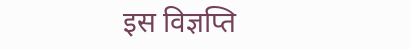इस विज्ञप्ति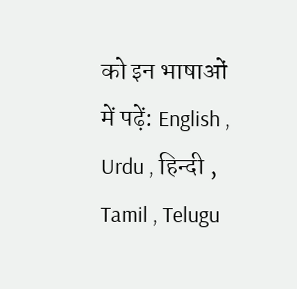को इन भाषाओं में पढ़ें: English , Urdu , हिन्दी , Tamil , Telugu